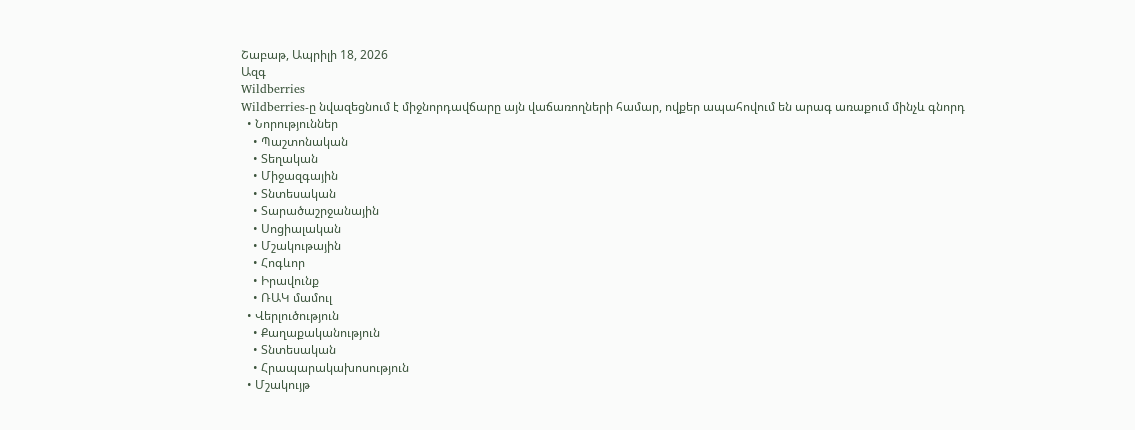Շաբաթ, Ապրիլի 18, 2026
Ազգ
Wildberries
Wildberries-ը նվազեցնում է միջնորդավճարը այն վաճառողների համար, ովքեր ապահովում են արագ առաքում մինչև գնորդ
  • Նորություններ
    • Պաշտոնական
    • Տեղական
    • Միջազգային
    • Տնտեսական
    • Տարածաշրջանային
    • Սոցիալական
    • Մշակութային
    • Հոգևոր
    • Իրավունք
    • ՌԱԿ մամուլ
  • Վերլուծություն
    • Քաղաքականություն
    • Տնտեսական
    • Հրապարակախոսություն
  • Մշակույթ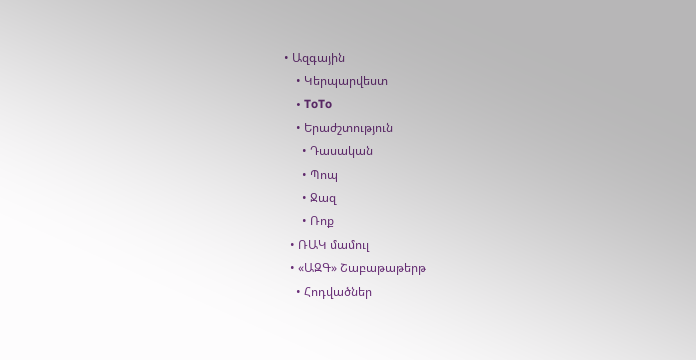• Ազգային
    • Կերպարվեստ
    • ToTo
    • Երաժշտություն
      • Դասական
      • Պոպ
      • Ջազ
      • Ռոք
  • ՌԱԿ մամուլ
  • «ԱԶԳ» Շաբաթաթերթ
    • Հոդվածներ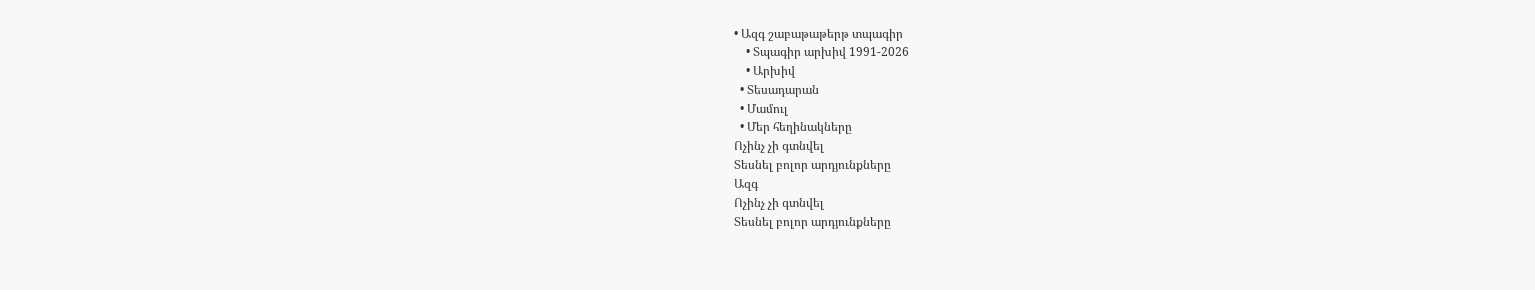• Ազգ շաբաթաթերթ տպագիր
    • Տպագիր արխիվ 1991-2026
    • Արխիվ
  • Տեսադարան
  • Մամուլ
  • Մեր հեղինակները
Ոչինչ չի գտնվել
Տեսնել բոլոր արդյունքները
Ազգ
Ոչինչ չի գտնվել
Տեսնել բոլոր արդյունքները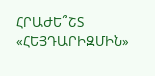ՀՐԱԺԵ՞ՇՏ «ՀԵՅԴԱՐԻԶՄԻՆ»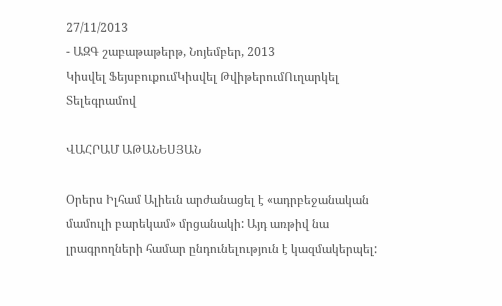27/11/2013
- ԱԶԳ շաբաթաթերթ, Նոյեմբեր, 2013
Կիսվել ՖեյսբուքումԿիսվել ԹվիթերումՈւղարկել Տելեգրամով

ՎԱՀՐԱՄ ԱԹԱՆԵՍՅԱՆ

Օրերս Իլհամ Ալիեւն արժանացել է «ադրբեջանական մամուլի բարեկամ» մրցանակի: Այդ առթիվ նա լրագրողների համար ընդունելություն է կազմակերպել: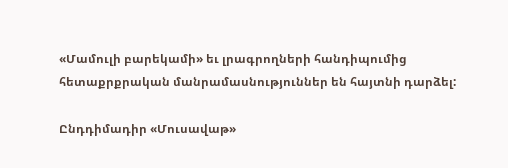«Մամուլի բարեկամի» եւ լրագրողների հանդիպումից հետաքրքրական մանրամասնություններ են հայտնի դարձել:

Ընդդիմադիր «Մուսավաթ»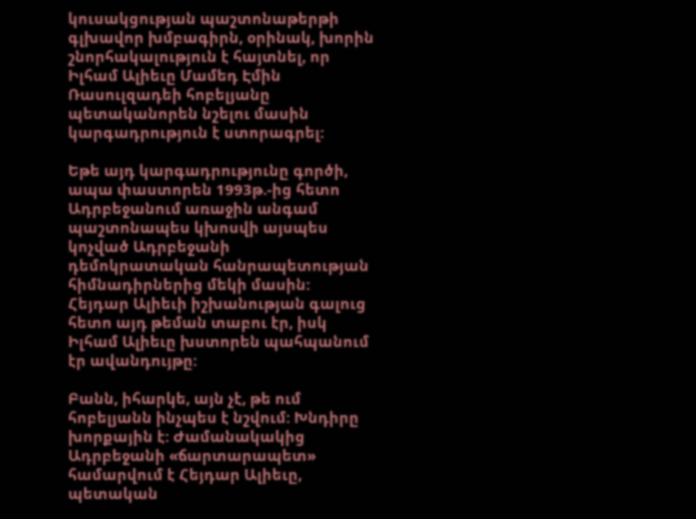կուսակցության պաշտոնաթերթի գլխավոր խմբագիրն, օրինակ, խորին շնորհակալություն է հայտնել, որ Իլհամ Ալիեւը Մամեդ Էմին Ռասուլզադեի հոբելյանը պետականորեն նշելու մասին կարգադրություն է ստորագրել:

Եթե այդ կարգադրությունը գործի, ապա փաստորեն 1993թ.-ից հետո Ադրբեջանում առաջին անգամ պաշտոնապես կխոսվի այսպես կոչված Ադրբեջանի դեմոկրատական հանրապետության հիմնադիրներից մեկի մասին: Հեյդար Ալիեւի իշխանության գալուց հետո այդ թեման տաբու էր, իսկ Իլհամ Ալիեւը խստորեն պահպանում էր ավանդույթը:

Բանն, իհարկե, այն չէ, թե ում հոբելյանն ինչպես է նշվում: Խնդիրը խորքային է: Ժամանակակից Ադրբեջանի «ճարտարապետ» համարվում է Հեյդար Ալիեւը, պետական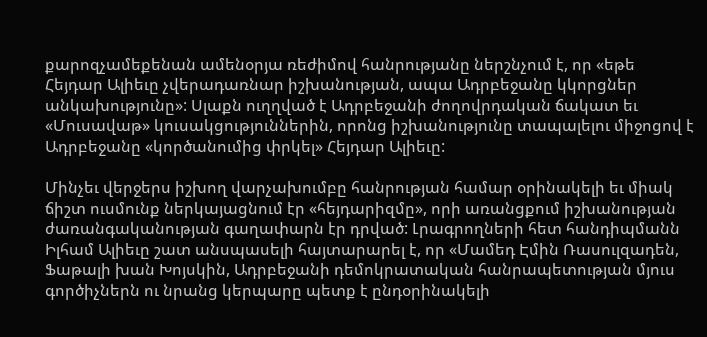քարոզչամեքենան ամենօրյա ռեժիմով հանրությանը ներշնչում է, որ «եթե Հեյդար Ալիեւը չվերադառնար իշխանության, ապա Ադրբեջանը կկորցներ անկախությունը»: Սլաքն ուղղված է Ադրբեջանի ժողովրդական ճակատ եւ «Մուսավաթ» կուսակցություններին, որոնց իշխանությունը տապալելու միջոցով է Ադրբեջանը «կործանումից փրկել» Հեյդար Ալիեւը:

Մինչեւ վերջերս իշխող վարչախումբը հանրության համար օրինակելի եւ միակ ճիշտ ուսմունք ներկայացնում էր «հեյդարիզմը», որի առանցքում իշխանության ժառանգականության գաղափարն էր դրված: Լրագրողների հետ հանդիպմանն Իլհամ Ալիեւը շատ անսպասելի հայտարարել է, որ «Մամեդ Էմին Ռասուլզադեն, Ֆաթալի խան Խոյսկին, Ադրբեջանի դեմոկրատական հանրապետության մյուս գործիչներն ու նրանց կերպարը պետք է ընդօրինակելի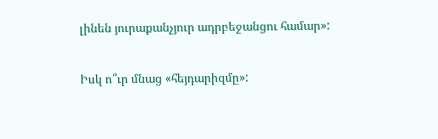լինեն յուրաքանչյուր ադրբեջանցու համար»:

Իսկ ո՞ւր մնաց «հեյդարիզմը»: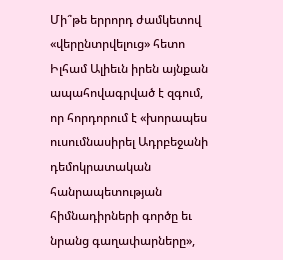Մի՞թե երրորդ ժամկետով «վերընտրվելուց» հետո Իլհամ Ալիեւն իրեն այնքան ապահովագրված է զգում, որ հորդորում է «խորապես ուսումնասիրել Ադրբեջանի դեմոկրատական հանրապետության հիմնադիրների գործը եւ նրանց գաղափարները»,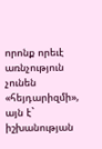որոնք որեւէ առնչություն չունեն «հեյդարիզմի», այն է` իշխանության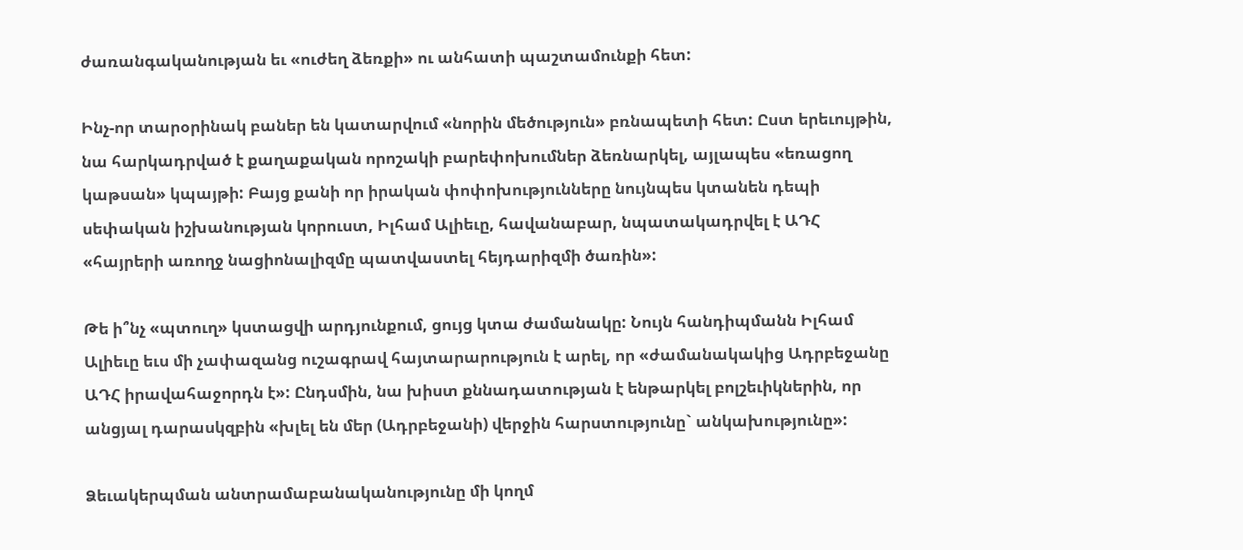ժառանգականության եւ «ուժեղ ձեռքի» ու անհատի պաշտամունքի հետ:

Ինչ-որ տարօրինակ բաներ են կատարվում «նորին մեծություն» բռնապետի հետ: Ըստ երեւույթին, նա հարկադրված է քաղաքական որոշակի բարեփոխումներ ձեռնարկել, այլապես «եռացող կաթսան» կպայթի: Բայց քանի որ իրական փոփոխությունները նույնպես կտանեն դեպի սեփական իշխանության կորուստ, Իլհամ Ալիեւը, հավանաբար, նպատակադրվել է ԱԴՀ «հայրերի առողջ նացիոնալիզմը պատվաստել հեյդարիզմի ծառին»:

Թե ի՞նչ «պտուղ» կստացվի արդյունքում, ցույց կտա ժամանակը: Նույն հանդիպմանն Իլհամ Ալիեւը եւս մի չափազանց ուշագրավ հայտարարություն է արել, որ «ժամանակակից Ադրբեջանը ԱԴՀ իրավահաջորդն է»: Ընդսմին, նա խիստ քննադատության է ենթարկել բոլշեւիկներին, որ անցյալ դարասկզբին «խլել են մեր (Ադրբեջանի) վերջին հարստությունը` անկախությունը»:

Ձեւակերպման անտրամաբանականությունը մի կողմ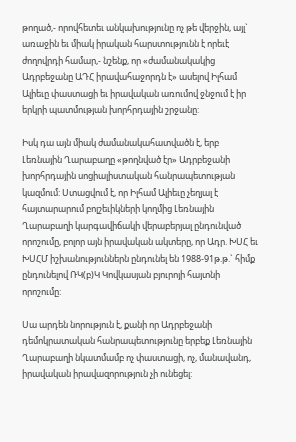թողած,- որովհետեւ անկախությունը ոչ թե վերջին, այլ` առաջին եւ միակ իրական հարստությունն է որեւէ ժողովրդի համար,- նշենք, որ «ժամանակակից Ադրբեջանը ԱԴՀ իրավահաջորդն է» ասելով Իլհամ Ալիեւը փաստացի եւ իրավական առումով ջնջում է իր երկրի պատմության խորհրդային շրջանը:

Իսկ դա այն միակ ժամանակահատվածն է, երբ Լեռնային Ղարաբաղը «թողնված էր» Ադրբեջանի խորհրդային սոցիալիստական հանրապետության կազմում: Ստացվում է, որ Իլհամ Ալիեւը չեղյալ է հայտարարում բոլշեւիկների կողմից Լեռնային Ղարաբաղի կարգավիճակի վերաբերյալ ընդունված որոշումը, բոլոր այն իրավական ակտերը, որ Ադր. ԽՍՀ եւ ԽՍՀՄ իշխանություններն ընդունել են 1988-91թ.թ.` հիմք ընդունելով ՌԿ(բ)Կ Կովկասյան բյուրոյի հայտնի որոշումը:

Սա արդեն նորություն է, քանի որ Ադրբեջանի դեմոկրատական հանրապետությունը երբեք Լեռնային Ղարաբաղի նկատմամբ ոչ փաստացի, ոչ, մանավանդ, իրավական իրավազորություն չի ունեցել: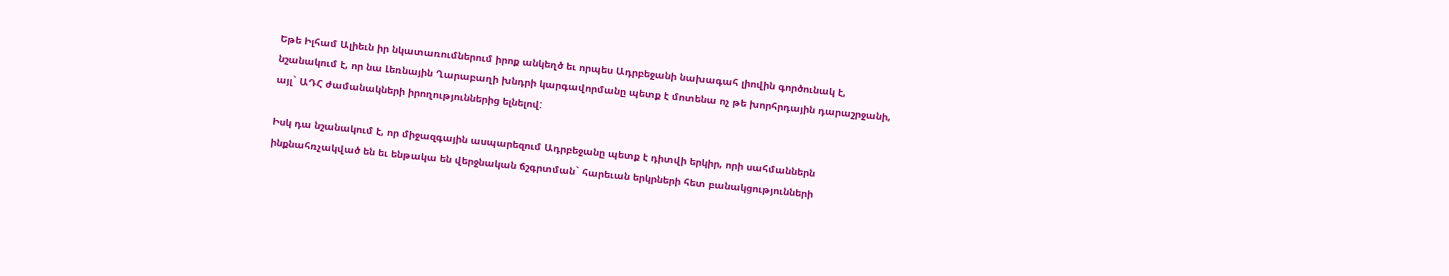Եթե Իլհամ Ալիեւն իր նկատառումներում իրոք անկեղծ եւ որպես Ադրբեջանի նախագահ լիովին գործունակ է, նշանակում է, որ նա Լեռնային Ղարաբաղի խնդրի կարգավորմանը պետք է մոտենա ոչ թե խորհրդային դարաշրջանի, այլ` ԱԴՀ ժամանակների իրողություններից ելնելով:

Իսկ դա նշանակում է, որ միջազգային ասպարեզում Ադրբեջանը պետք է դիտվի երկիր, որի սահմաններն ինքնահռչակված են եւ ենթակա են վերջնական ճշգրտման` հարեւան երկրների հետ բանակցությունների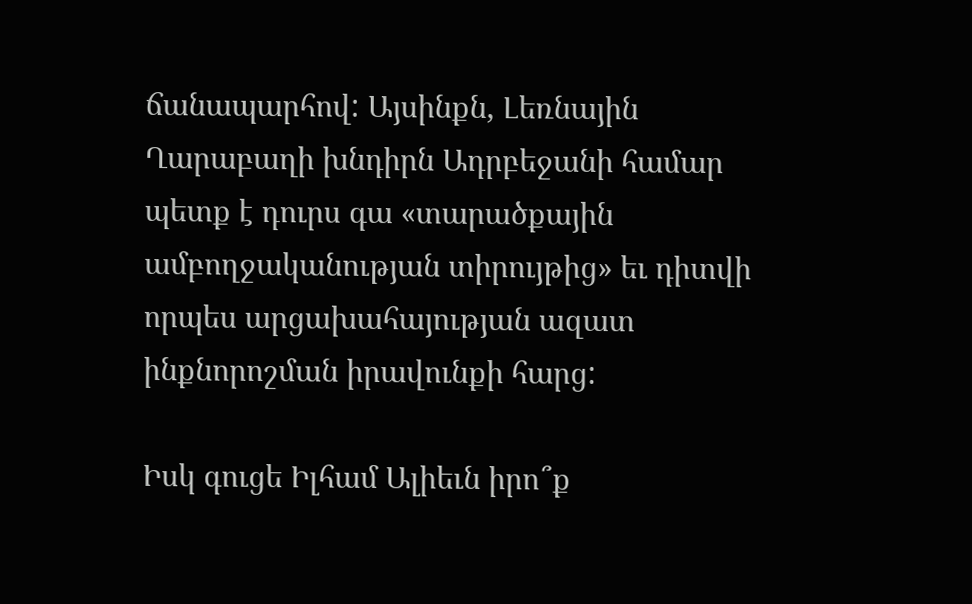ճանապարհով: Այսինքն, Լեռնային Ղարաբաղի խնդիրն Ադրբեջանի համար պետք է դուրս գա «տարածքային ամբողջականության տիրույթից» եւ դիտվի որպես արցախահայության ազատ ինքնորոշման իրավունքի հարց:

Իսկ գուցե Իլհամ Ալիեւն իրո՞ք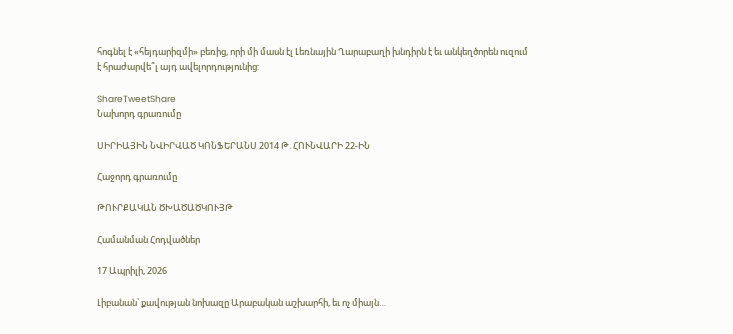հոգնել է «հեյդարիզմի» բեռից, որի մի մասն էլ Լեռնային Ղարաբաղի խնդիրն է եւ անկեղծորեն ուզում է հրաժարվե՞լ այդ ավելորդությունից:

ShareTweetShare
Նախորդ գրառումը

ՍԻՐԻԱՅԻՆ ՆՎԻՐՎԱԾ ԿՈՆՖԵՐԱՆՍ 2014 Թ. ՀՈՒՆՎԱՐԻ 22-ԻՆ

Հաջորդ գրառումը

ԹՈՒՐՔԱԿԱՆ ԾԽԱԾԱԾԿՈՒՅԹ

Համանման Հոդվածներ

17 Ապրիլի, 2026

Լիբանան՝ քավության նոխազը Արաբական աշխարհի, եւ ոչ միայն…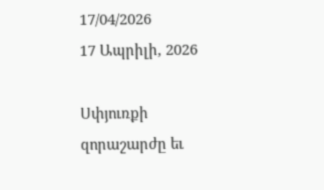17/04/2026
17 Ապրիլի, 2026

Սփյուռքի զորաշարժը եւ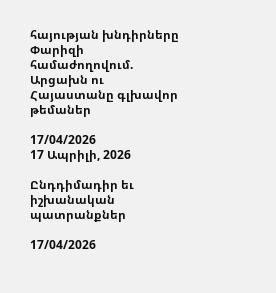հայության խնդիրները Փարիզի համաժողովում. Արցախն ու Հայաստանը գլխավոր թեմաներ

17/04/2026
17 Ապրիլի, 2026

Ընդդիմադիր եւ իշխանական պատրանքներ

17/04/2026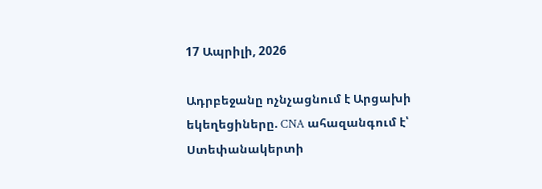17 Ապրիլի, 2026

Ադրբեջանը ոչնչացնում է Արցախի եկեղեցիները. CNA ահազանգում է՝ Ստեփանակերտի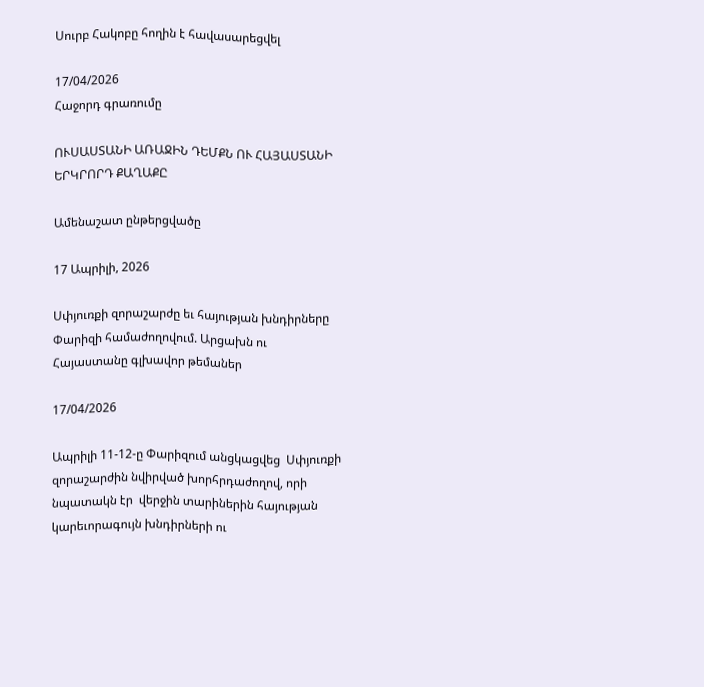Սուրբ Հակոբը հողին է հավասարեցվել

17/04/2026
Հաջորդ գրառումը

ՈՒՍԱՍՏԱՆԻ ԱՌԱՋԻՆ ԴԵՄՔՆ ՈՒ ՀԱՅԱՍՏԱՆԻ ԵՐԿՐՈՐԴ ՔԱՂԱՔԸ

Ամենաշատ ընթերցվածը

17 Ապրիլի, 2026

Սփյուռքի զորաշարժը եւ հայության խնդիրները Փարիզի համաժողովում. Արցախն ու Հայաստանը գլխավոր թեմաներ

17/04/2026

Ապրիլի 11-12-ը Փարիզում անցկացվեց  Սփյուռքի զորաշարժին նվիրված խորհրդաժողով, որի նպատակն էր  վերջին տարիներին հայության կարեւորագույն խնդիրների ու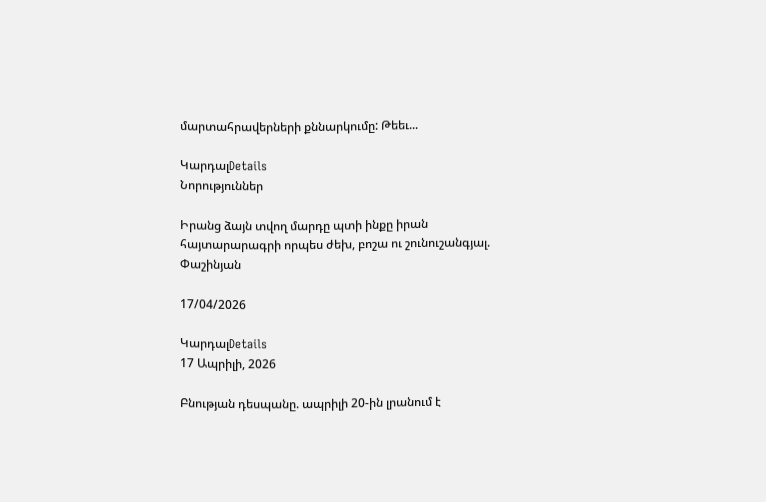մարտահրավերների քննարկումը: Թեեւ...

ԿարդալDetails
Նորություններ

Իրանց ձայն տվող մարդը պտի ինքը իրան հայտարարագրի որպես ժեխ, բոշա ու շունուշանգյալ. Փաշինյան

17/04/2026

ԿարդալDetails
17 Ապրիլի, 2026

Բնության դեսպանը. ապրիլի 20-ին լրանում է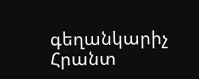գեղանկարիչ Հրանտ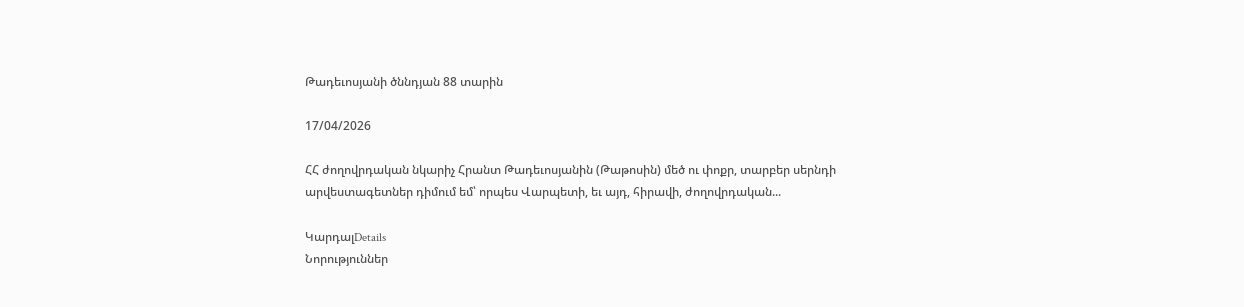Թադեւոսյանի ծննդյան 88 տարին

17/04/2026

ՀՀ ժողովրդական նկարիչ Հրանտ Թադեւոսյանին (Թաթոսին) մեծ ու փոքր, տարբեր սերնդի արվեստագետներ դիմում եմ՝ որպես Վարպետի, եւ այդ, հիրավի, ժողովրդական...

ԿարդալDetails
Նորություններ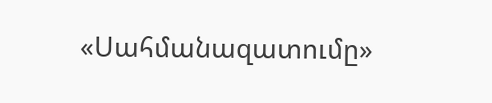«Սահմանազատումը»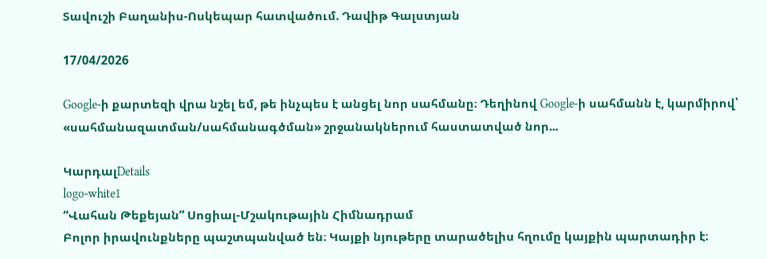Տավուշի Բաղանիս-Ոսկեպար հատվածում. Դավիթ Գալստյան

17/04/2026

Google-ի քարտեզի վրա նշել եմ, թե ինչպես է անցել նոր սահմանը։ Դեղինով Google-ի սահմանն է, կարմիրով՝ «սահմանազատման/սահմանագծման» շրջանակներում հաստատված նոր...

ԿարդալDetails
logo-white1
“Վահան Թեքեյան” Սոցիալ-Մշակութային Հիմնադրամ
Բոլոր իրավունքները պաշտպանված են։ Կայքի նյութերը տարածելիս հղումը կայքին պարտադիր է։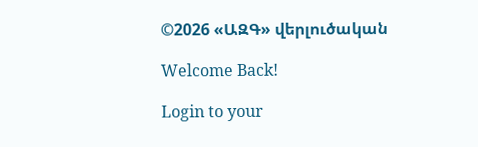©2026 «ԱԶԳ» վերլուծական

Welcome Back!

Login to your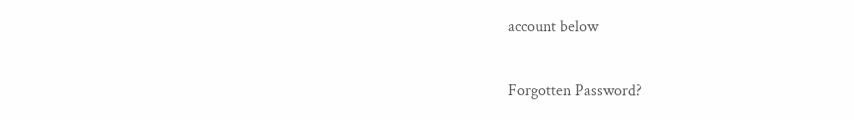account below

Forgotten Password?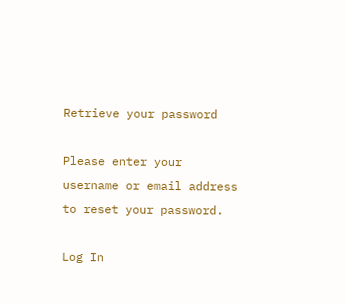Retrieve your password

Please enter your username or email address to reset your password.

Log In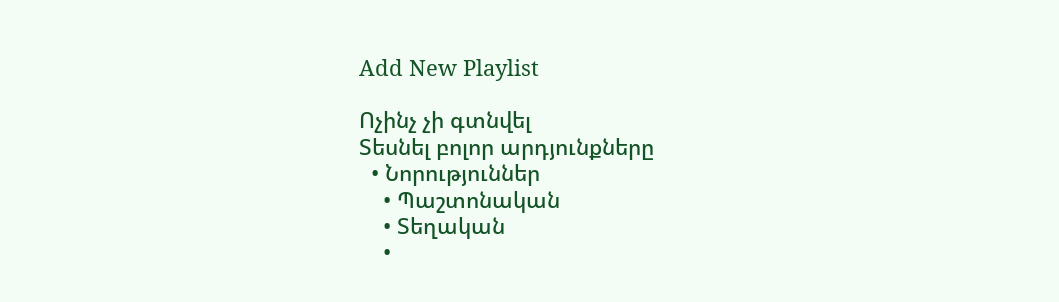Add New Playlist

Ոչինչ չի գտնվել
Տեսնել բոլոր արդյունքները
  • Նորություններ
    • Պաշտոնական
    • Տեղական
    •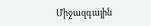Միջազգային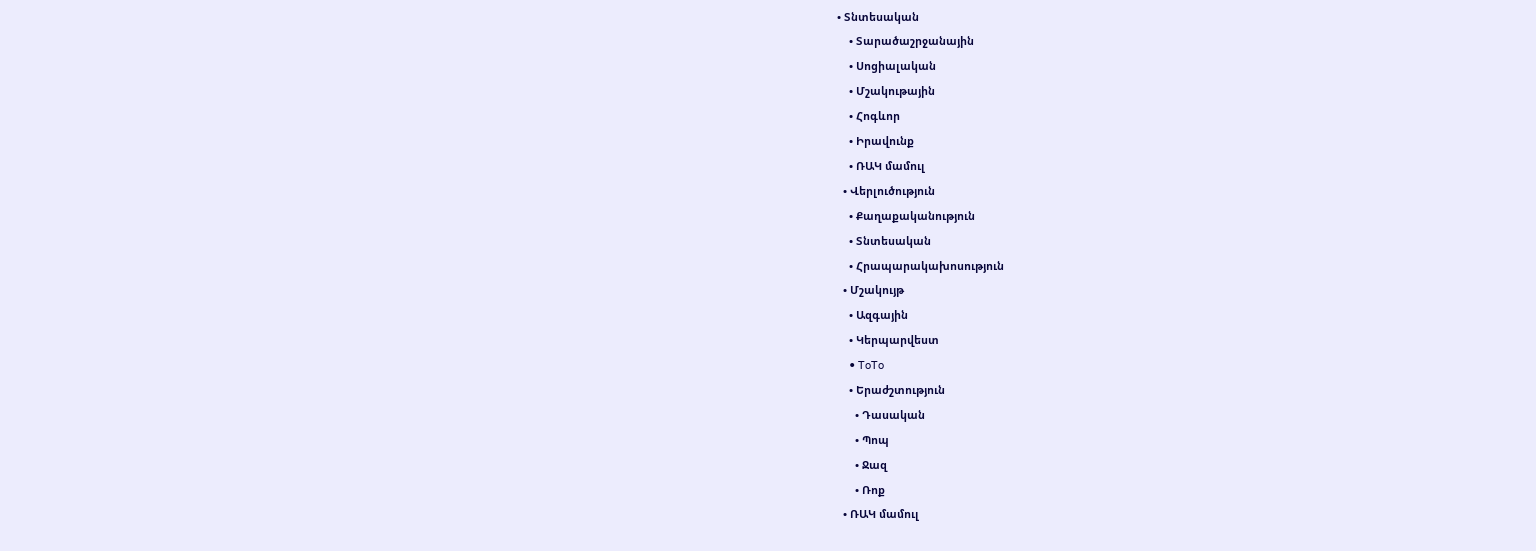• Տնտեսական
    • Տարածաշրջանային
    • Սոցիալական
    • Մշակութային
    • Հոգևոր
    • Իրավունք
    • ՌԱԿ մամուլ
  • Վերլուծություն
    • Քաղաքականություն
    • Տնտեսական
    • Հրապարակախոսություն
  • Մշակույթ
    • Ազգային
    • Կերպարվեստ
    • ToTo
    • Երաժշտություն
      • Դասական
      • Պոպ
      • Ջազ
      • Ռոք
  • ՌԱԿ մամուլ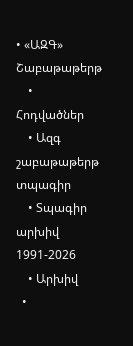• «ԱԶԳ» Շաբաթաթերթ
    • Հոդվածներ
    • Ազգ շաբաթաթերթ տպագիր
    • Տպագիր արխիվ 1991-2026
    • Արխիվ
  •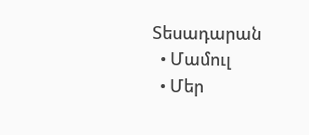Տեսադարան
  • Մամուլ
  • Մեր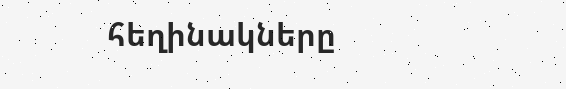հեղինակները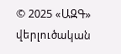© 2025 «ԱԶԳ» վերլուծական